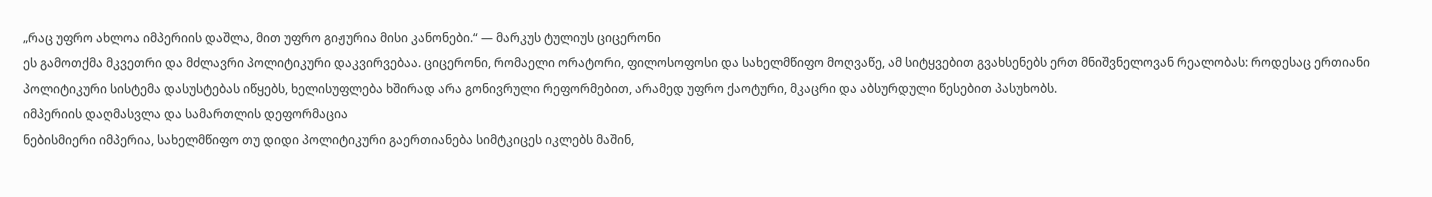„რაც უფრო ახლოა იმპერიის დაშლა, მით უფრო გიჟურია მისი კანონები.“ — მარკუს ტულიუს ციცერონი
ეს გამოთქმა მკვეთრი და მძლავრი პოლიტიკური დაკვირვებაა. ციცერონი, რომაელი ორატორი, ფილოსოფოსი და სახელმწიფო მოღვაწე, ამ სიტყვებით გვახსენებს ერთ მნიშვნელოვან რეალობას: როდესაც ერთიანი პოლიტიკური სისტემა დასუსტებას იწყებს, ხელისუფლება ხშირად არა გონივრული რეფორმებით, არამედ უფრო ქაოტური, მკაცრი და აბსურდული წესებით პასუხობს.
იმპერიის დაღმასვლა და სამართლის დეფორმაცია
ნებისმიერი იმპერია, სახელმწიფო თუ დიდი პოლიტიკური გაერთიანება სიმტკიცეს იკლებს მაშინ,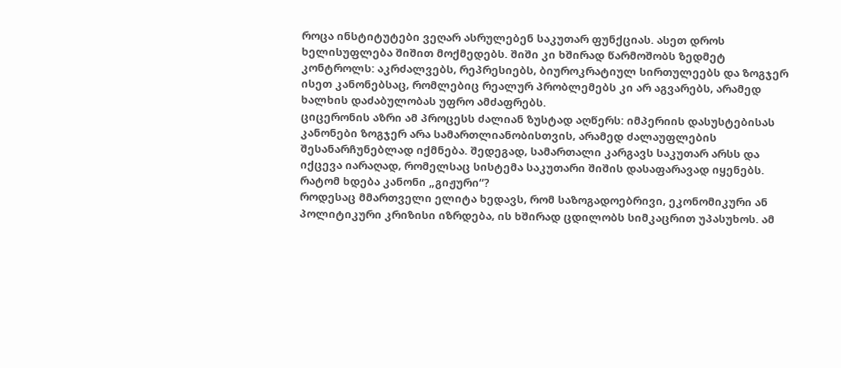როცა ინსტიტუტები ვეღარ ასრულებენ საკუთარ ფუნქციას. ასეთ დროს ხელისუფლება შიშით მოქმედებს. შიში კი ხშირად წარმოშობს ზედმეტ კონტროლს: აკრძალვებს, რეპრესიებს, ბიუროკრატიულ სირთულეებს და ზოგჯერ ისეთ კანონებსაც, რომლებიც რეალურ პრობლემებს კი არ აგვარებს, არამედ ხალხის დაძაბულობას უფრო ამძაფრებს.
ციცერონის აზრი ამ პროცესს ძალიან ზუსტად აღწერს: იმპერიის დასუსტებისას კანონები ზოგჯერ არა სამართლიანობისთვის, არამედ ძალაუფლების შესანარჩუნებლად იქმნება. შედეგად, სამართალი კარგავს საკუთარ არსს და იქცევა იარაღად, რომელსაც სისტემა საკუთარი შიშის დასაფარავად იყენებს.
რატომ ხდება კანონი „გიჟური“?
როდესაც მმართველი ელიტა ხედავს, რომ საზოგადოებრივი, ეკონომიკური ან პოლიტიკური კრიზისი იზრდება, ის ხშირად ცდილობს სიმკაცრით უპასუხოს. ამ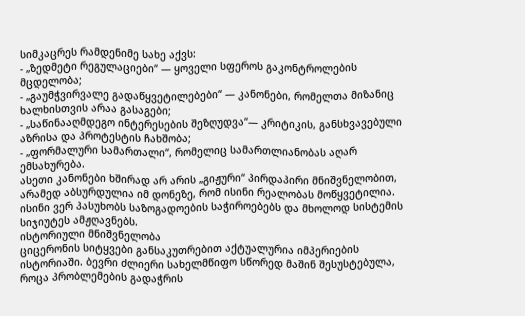სიმკაცრეს რამდენიმე სახე აქვს:
- „ზედმეტი რეგულაციები“ — ყოველი სფეროს გაკონტროლების მცდელობა;
- „გაუმჭვირვალე გადაწყვეტილებები“ — კანონები, რომელთა მიზანიც ხალხისთვის არაა გასაგები;
- „საწინააღმდეგო ინტერესების შეზღუდვა“— კრიტიკის, განსხვავებული აზრისა და პროტესტის ჩახშობა;
- „ფორმალური სამართალი“, რომელიც სამართლიანობას აღარ ემსახურება.
ასეთი კანონები ხშირად არ არის „გიჟური“ პირდაპირი მნიშვნელობით, არამედ აბსურდულია იმ დონეზე, რომ ისინი რეალობას მოწყვეტილია. ისინი ვერ პასუხობს საზოგადოების საჭიროებებს და მხოლოდ სისტემის სიჯიუტეს ამჟღავნებს.
ისტორიული მნიშვნელობა
ციცერონის სიტყვები განსაკუთრებით აქტუალურია იმპერიების ისტორიაში. ბევრი ძლიერი სახელმწიფო სწორედ მაშინ შესუსტებულა, როცა პრობლემების გადაჭრის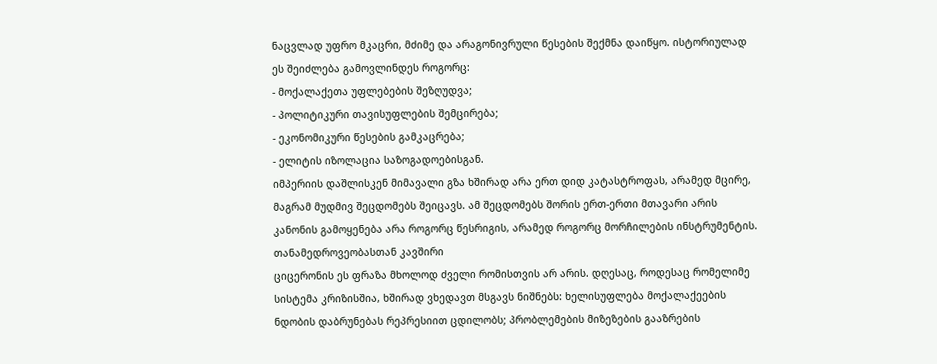ნაცვლად უფრო მკაცრი, მძიმე და არაგონივრული წესების შექმნა დაიწყო. ისტორიულად ეს შეიძლება გამოვლინდეს როგორც:
- მოქალაქეთა უფლებების შეზღუდვა;
- პოლიტიკური თავისუფლების შემცირება;
- ეკონომიკური წესების გამკაცრება;
- ელიტის იზოლაცია საზოგადოებისგან.
იმპერიის დაშლისკენ მიმავალი გზა ხშირად არა ერთ დიდ კატასტროფას, არამედ მცირე, მაგრამ მუდმივ შეცდომებს შეიცავს. ამ შეცდომებს შორის ერთ-ერთი მთავარი არის კანონის გამოყენება არა როგორც წესრიგის, არამედ როგორც მორჩილების ინსტრუმენტის.
თანამედროვეობასთან კავშირი
ციცერონის ეს ფრაზა მხოლოდ ძველი რომისთვის არ არის. დღესაც, როდესაც რომელიმე სისტემა კრიზისშია, ხშირად ვხედავთ მსგავს ნიშნებს: ხელისუფლება მოქალაქეების ნდობის დაბრუნებას რეპრესიით ცდილობს; პრობლემების მიზეზების გააზრების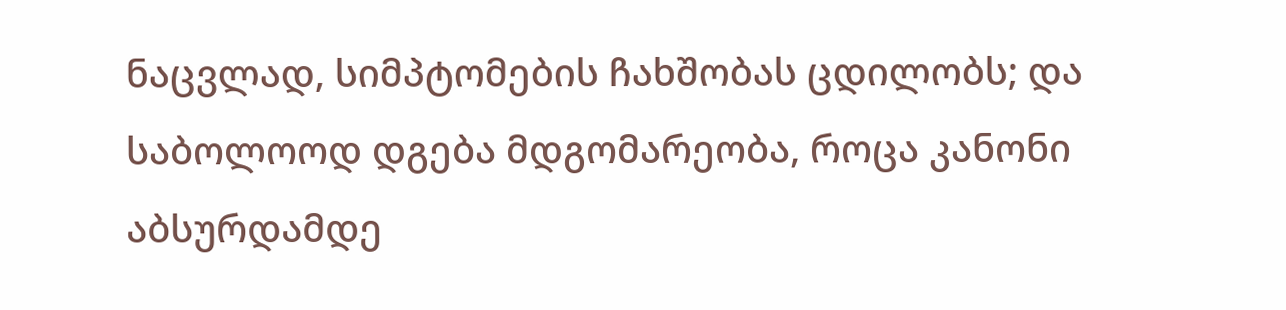ნაცვლად, სიმპტომების ჩახშობას ცდილობს; და საბოლოოდ დგება მდგომარეობა, როცა კანონი აბსურდამდე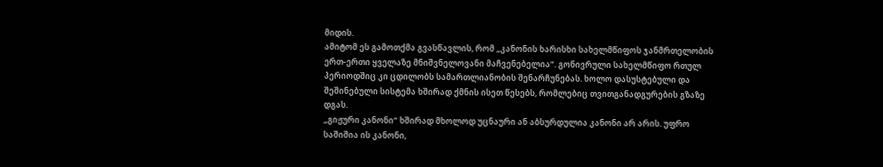მიდის.
ამიტომ ეს გამოთქმა გვასწავლის, რომ „კანონის ხარისხი სახელმწიფოს ჯანმრთელობის ერთ-ერთი ყველაზე მნიშვნელოვანი მაჩვენებელია“. გონივრული სახელმწიფო რთულ პერიოდშიც კი ცდილობს სამართლიანობის შენარჩუნებას. ხოლო დასუსტებული და შეშინებული სისტემა ხშირად ქმნის ისეთ წესებს, რომლებიც თვითგანადგურების გზაზე დგას.
„გიჟური კანონი“ ხშირად მხოლოდ უცნაური ან აბსურდულია კანონი არ არის. უფრო საშიშია ის კანონი,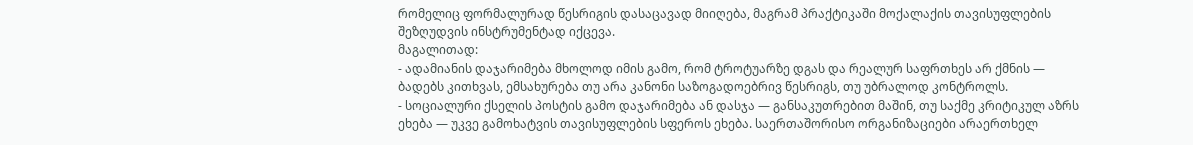რომელიც ფორმალურად წესრიგის დასაცავად მიიღება, მაგრამ პრაქტიკაში მოქალაქის თავისუფლების შეზღუდვის ინსტრუმენტად იქცევა.
მაგალითად:
- ადამიანის დაჯარიმება მხოლოდ იმის გამო, რომ ტროტუარზე დგას და რეალურ საფრთხეს არ ქმნის — ბადებს კითხვას, ემსახურება თუ არა კანონი საზოგადოებრივ წესრიგს, თუ უბრალოდ კონტროლს.
- სოციალური ქსელის პოსტის გამო დაჯარიმება ან დასჯა — განსაკუთრებით მაშინ, თუ საქმე კრიტიკულ აზრს ეხება — უკვე გამოხატვის თავისუფლების სფეროს ეხება. საერთაშორისო ორგანიზაციები არაერთხელ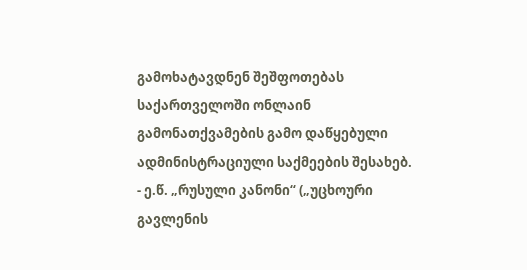გამოხატავდნენ შეშფოთებას საქართველოში ონლაინ გამონათქვამების გამო დაწყებული ადმინისტრაციული საქმეების შესახებ.
- ე.წ. „რუსული კანონი“ („უცხოური გავლენის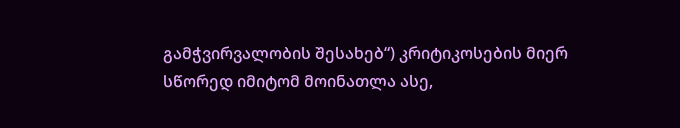გამჭვირვალობის შესახებ“) კრიტიკოსების მიერ სწორედ იმიტომ მოინათლა ასე,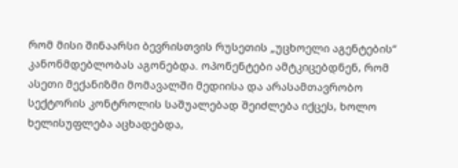რომ მისი შინაარსი ბევრისთვის რუსეთის „უცხოელი აგენტების“ კანონმდებლობას აგონებდა. ოპონენტები ამტკიცებდნენ, რომ ასეთი მექანიზმი მომავალში მედიისა და არასამთავრობო სექტორის კონტროლის საშუალებად შეიძლება იქცეს, ხოლო ხელისუფლება აცხადებდა,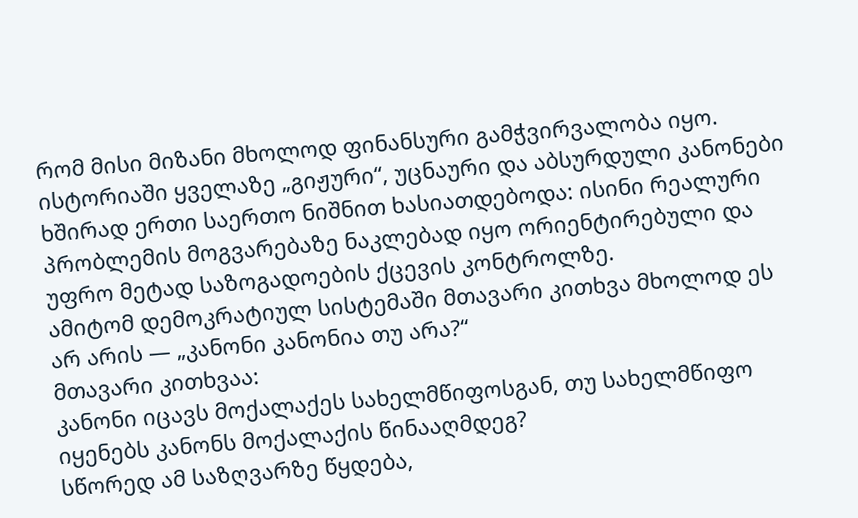რომ მისი მიზანი მხოლოდ ფინანსური გამჭვირვალობა იყო.
ისტორიაში ყველაზე „გიჟური“, უცნაური და აბსურდული კანონები ხშირად ერთი საერთო ნიშნით ხასიათდებოდა: ისინი რეალური პრობლემის მოგვარებაზე ნაკლებად იყო ორიენტირებული და უფრო მეტად საზოგადოების ქცევის კონტროლზე.
ამიტომ დემოკრატიულ სისტემაში მთავარი კითხვა მხოლოდ ეს არ არის — „კანონი კანონია თუ არა?“
მთავარი კითხვაა:
კანონი იცავს მოქალაქეს სახელმწიფოსგან, თუ სახელმწიფო იყენებს კანონს მოქალაქის წინააღმდეგ?
სწორედ ამ საზღვარზე წყდება,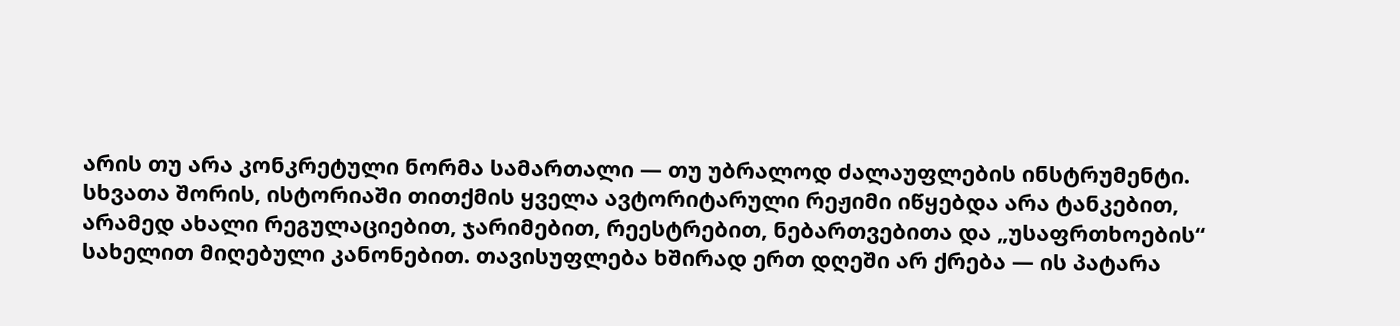არის თუ არა კონკრეტული ნორმა სამართალი — თუ უბრალოდ ძალაუფლების ინსტრუმენტი.
სხვათა შორის, ისტორიაში თითქმის ყველა ავტორიტარული რეჟიმი იწყებდა არა ტანკებით, არამედ ახალი რეგულაციებით, ჯარიმებით, რეესტრებით, ნებართვებითა და „უსაფრთხოების“ სახელით მიღებული კანონებით. თავისუფლება ხშირად ერთ დღეში არ ქრება — ის პატარა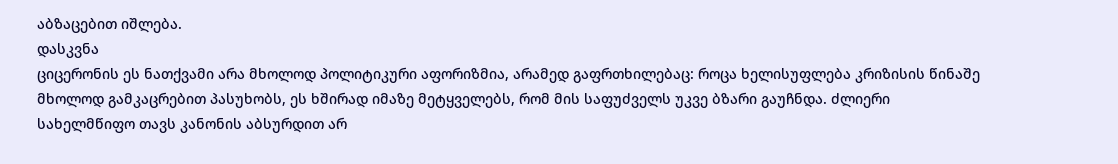აბზაცებით იშლება.
დასკვნა
ციცერონის ეს ნათქვამი არა მხოლოდ პოლიტიკური აფორიზმია, არამედ გაფრთხილებაც: როცა ხელისუფლება კრიზისის წინაშე მხოლოდ გამკაცრებით პასუხობს, ეს ხშირად იმაზე მეტყველებს, რომ მის საფუძველს უკვე ბზარი გაუჩნდა. ძლიერი სახელმწიფო თავს კანონის აბსურდით არ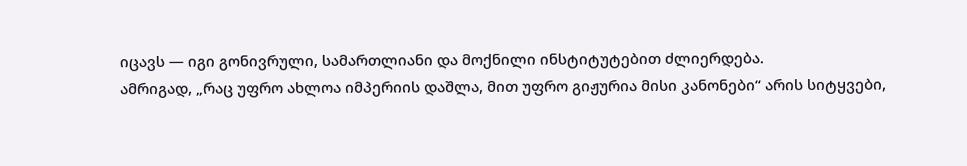იცავს — იგი გონივრული, სამართლიანი და მოქნილი ინსტიტუტებით ძლიერდება.
ამრიგად, „რაც უფრო ახლოა იმპერიის დაშლა, მით უფრო გიჟურია მისი კანონები“ არის სიტყვები,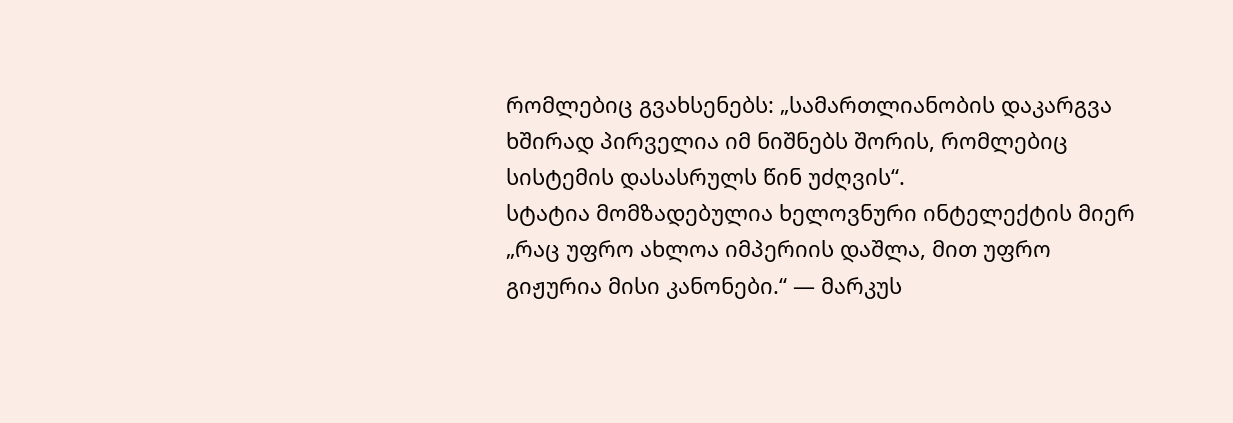რომლებიც გვახსენებს: „სამართლიანობის დაკარგვა ხშირად პირველია იმ ნიშნებს შორის, რომლებიც სისტემის დასასრულს წინ უძღვის“.
სტატია მომზადებულია ხელოვნური ინტელექტის მიერ
„რაც უფრო ახლოა იმპერიის დაშლა, მით უფრო გიჟურია მისი კანონები.“ — მარკუს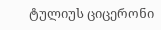ტულიუს ციცერონი